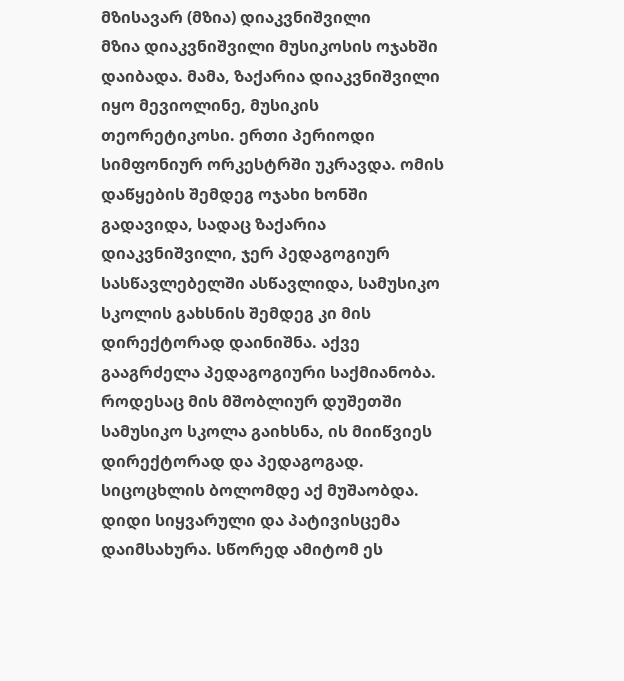მზისავარ (მზია) დიაკვნიშვილი
მზია დიაკვნიშვილი მუსიკოსის ოჯახში დაიბადა. მამა, ზაქარია დიაკვნიშვილი იყო მევიოლინე, მუსიკის თეორეტიკოსი. ერთი პერიოდი სიმფონიურ ორკესტრში უკრავდა. ომის დაწყების შემდეგ ოჯახი ხონში გადავიდა, სადაც ზაქარია დიაკვნიშვილი, ჯერ პედაგოგიურ სასწავლებელში ასწავლიდა, სამუსიკო სკოლის გახსნის შემდეგ კი მის დირექტორად დაინიშნა. აქვე გააგრძელა პედაგოგიური საქმიანობა. როდესაც მის მშობლიურ დუშეთში სამუსიკო სკოლა გაიხსნა, ის მიიწვიეს დირექტორად და პედაგოგად. სიცოცხლის ბოლომდე აქ მუშაობდა. დიდი სიყვარული და პატივისცემა დაიმსახურა. სწორედ ამიტომ ეს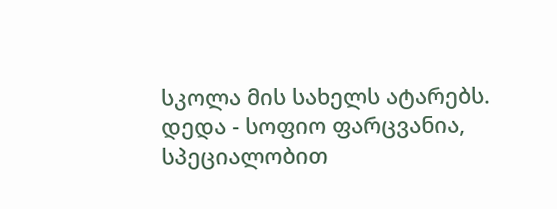სკოლა მის სახელს ატარებს.
დედა - სოფიო ფარცვანია, სპეციალობით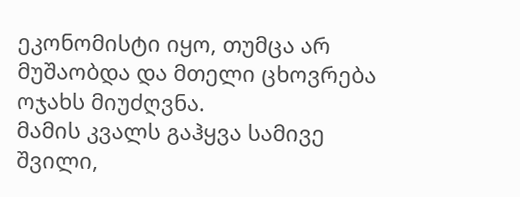ეკონომისტი იყო, თუმცა არ მუშაობდა და მთელი ცხოვრება ოჯახს მიუძღვნა.
მამის კვალს გაჰყვა სამივე შვილი,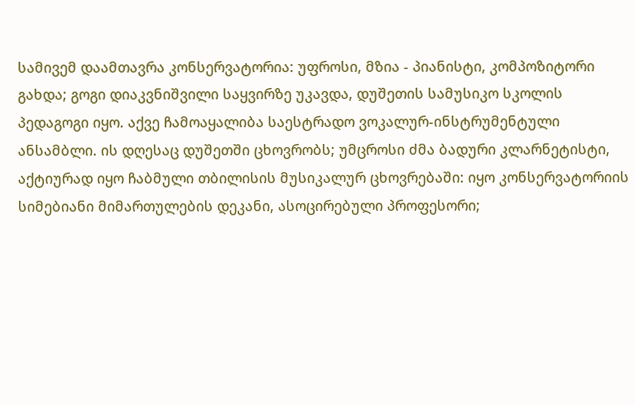სამივემ დაამთავრა კონსერვატორია: უფროსი, მზია - პიანისტი, კომპოზიტორი გახდა; გოგი დიაკვნიშვილი საყვირზე უკავდა, დუშეთის სამუსიკო სკოლის პედაგოგი იყო. აქვე ჩამოაყალიბა საესტრადო ვოკალურ-ინსტრუმენტული ანსამბლი. ის დღესაც დუშეთში ცხოვრობს; უმცროსი ძმა ბადური კლარნეტისტი, აქტიურად იყო ჩაბმული თბილისის მუსიკალურ ცხოვრებაში: იყო კონსერვატორიის სიმებიანი მიმართულების დეკანი, ასოცირებული პროფესორი;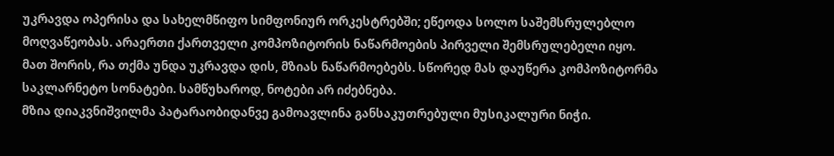უკრავდა ოპერისა და სახელმწიფო სიმფონიურ ორკესტრებში; ეწეოდა სოლო საშემსრულებლო მოღვაწეობას. არაერთი ქართველი კომპოზიტორის ნაწარმოების პირველი შემსრულებელი იყო. მათ შორის, რა თქმა უნდა უკრავდა დის, მზიას ნაწარმოებებს. სწორედ მას დაუწერა კომპოზიტორმა საკლარნეტო სონატები. სამწუხაროდ, ნოტები არ იძებნება.
მზია დიაკვნიშვილმა პატარაობიდანვე გამოავლინა განსაკუთრებული მუსიკალური ნიჭი.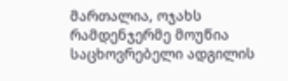მართალია, ოჯახს რამდენჯერმე მოუწია საცხოვრებელი ადგილის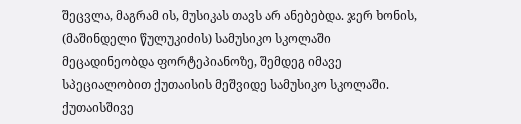შეცვლა, მაგრამ ის, მუსიკას თავს არ ანებებდა. ჯერ ხონის, (მაშინდელი წულუკიძის) სამუსიკო სკოლაში მეცადინეობდა ფორტეპიანოზე, შემდეგ იმავე სპეციალობით ქუთაისის მეშვიდე სამუსიკო სკოლაში. ქუთაისშივე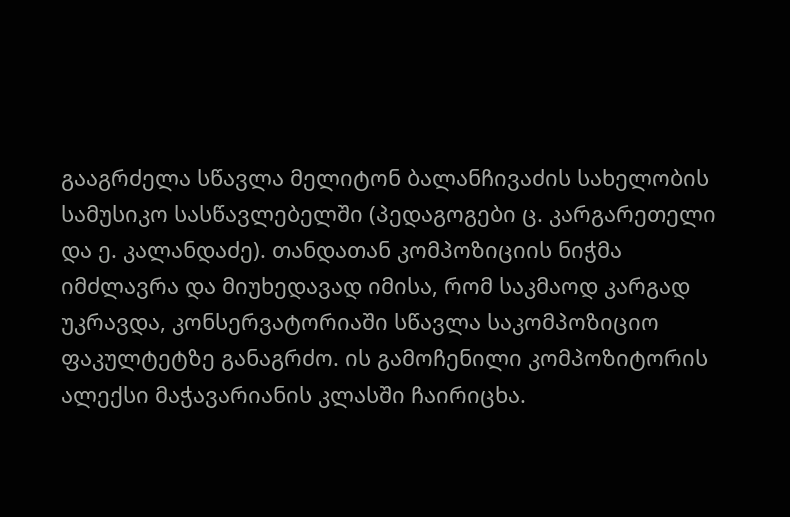გააგრძელა სწავლა მელიტონ ბალანჩივაძის სახელობის სამუსიკო სასწავლებელში (პედაგოგები ც. კარგარეთელი და ე. კალანდაძე). თანდათან კომპოზიციის ნიჭმა იმძლავრა და მიუხედავად იმისა, რომ საკმაოდ კარგად უკრავდა, კონსერვატორიაში სწავლა საკომპოზიციო ფაკულტეტზე განაგრძო. ის გამოჩენილი კომპოზიტორის ალექსი მაჭავარიანის კლასში ჩაირიცხა.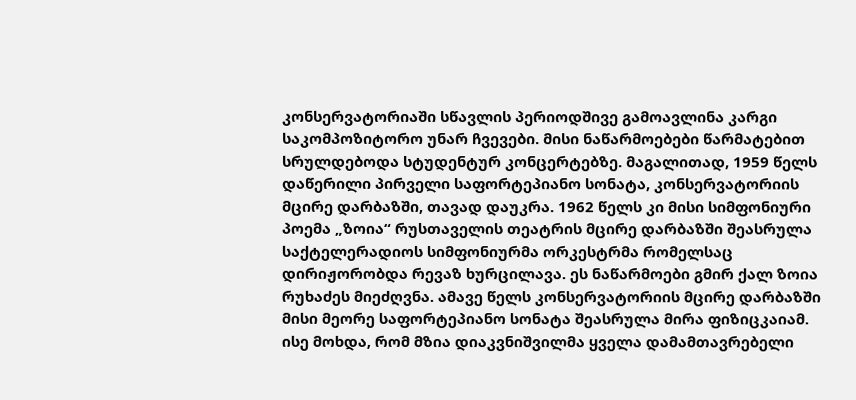კონსერვატორიაში სწავლის პერიოდშივე გამოავლინა კარგი საკომპოზიტორო უნარ ჩვევები. მისი ნაწარმოებები წარმატებით სრულდებოდა სტუდენტურ კონცერტებზე. მაგალითად, 1959 წელს დაწერილი პირველი საფორტეპიანო სონატა, კონსერვატორიის მცირე დარბაზში, თავად დაუკრა. 1962 წელს კი მისი სიმფონიური პოემა „ზოია“ რუსთაველის თეატრის მცირე დარბაზში შეასრულა საქტელერადიოს სიმფონიურმა ორკესტრმა რომელსაც დირიჟორობდა რევაზ ხურცილავა. ეს ნაწარმოები გმირ ქალ ზოია რუხაძეს მიეძღვნა. ამავე წელს კონსერვატორიის მცირე დარბაზში მისი მეორე საფორტეპიანო სონატა შეასრულა მირა ფიზიცკაიამ.
ისე მოხდა, რომ მზია დიაკვნიშვილმა ყველა დამამთავრებელი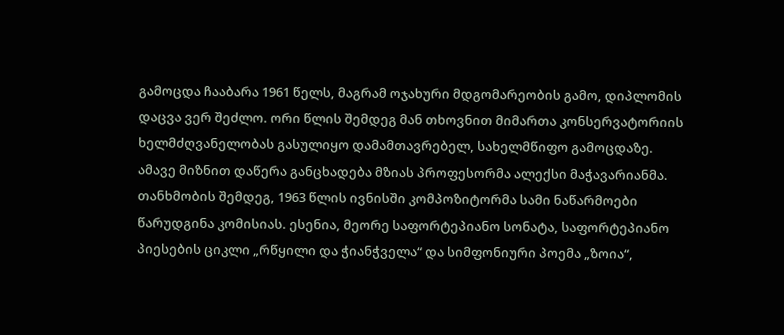გამოცდა ჩააბარა 1961 წელს, მაგრამ ოჯახური მდგომარეობის გამო, დიპლომის დაცვა ვერ შეძლო. ორი წლის შემდეგ მან თხოვნით მიმართა კონსერვატორიის ხელმძღვანელობას გასულიყო დამამთავრებელ, სახელმწიფო გამოცდაზე. ამავე მიზნით დაწერა განცხადება მზიას პროფესორმა ალექსი მაჭავარიანმა. თანხმობის შემდეგ, 1963 წლის ივნისში კომპოზიტორმა სამი ნაწარმოები წარუდგინა კომისიას. ესენია, მეორე საფორტეპიანო სონატა, საფორტეპიანო პიესების ციკლი „რწყილი და ჭიანჭველა“ და სიმფონიური პოემა „ზოია“,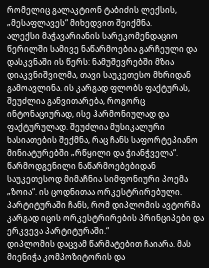რომელიც გალაკტიონ ტაბიძის ლექსის, „მესაფლავეს“ მიხედვით შეიქმნა.
ალექსი მაჭავარიანის სარეკომენდაციო წერილში სამივე ნაწარმოებია გარჩეული და დასკვნაში ის წერს: ნამუშევრებში მზია დიაკვნიშვილმა, თავი საუკეთესო მხრიდან გამოავლინა. ის კარგად ფლობს ფაქტურას, შეუძლია განვითარება, როგორც ინტონაციურად, ისე ჰარმონიულად და ფაქტურულად. შეუძლია მუსიკალური ხასიათების შექმნა, რაც ჩანს საფორტეპიანო მინიატურებში „რწყილი და ჭიანჭველა“. წარმოდგენილი ნაწარმოებებიდან საუკეთესოდ მიმაჩნია სიმფონიური პოემა „ზოია“. ის ცოდნითაა ორკესტრირებული. პარტიტურაში ჩანს, რომ დიპლომის ავტორმა კარგად იცის ორკესტრირების პრინციპები და ერკვევა პარტიტურაში.“
დიპლომის დაცვამ წარმატებით ჩაიარა. მას მიენიჭა კომპოზიტორის და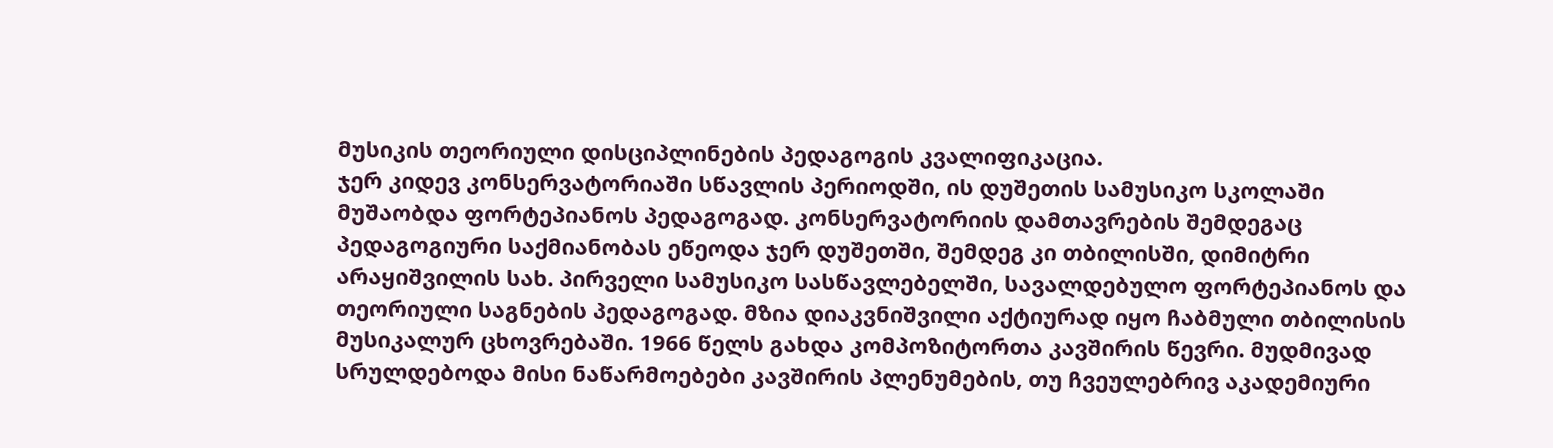მუსიკის თეორიული დისციპლინების პედაგოგის კვალიფიკაცია.
ჯერ კიდევ კონსერვატორიაში სწავლის პერიოდში, ის დუშეთის სამუსიკო სკოლაში მუშაობდა ფორტეპიანოს პედაგოგად. კონსერვატორიის დამთავრების შემდეგაც პედაგოგიური საქმიანობას ეწეოდა ჯერ დუშეთში, შემდეგ კი თბილისში, დიმიტრი არაყიშვილის სახ. პირველი სამუსიკო სასწავლებელში, სავალდებულო ფორტეპიანოს და თეორიული საგნების პედაგოგად. მზია დიაკვნიშვილი აქტიურად იყო ჩაბმული თბილისის მუსიკალურ ცხოვრებაში. 1966 წელს გახდა კომპოზიტორთა კავშირის წევრი. მუდმივად სრულდებოდა მისი ნაწარმოებები კავშირის პლენუმების, თუ ჩვეულებრივ აკადემიური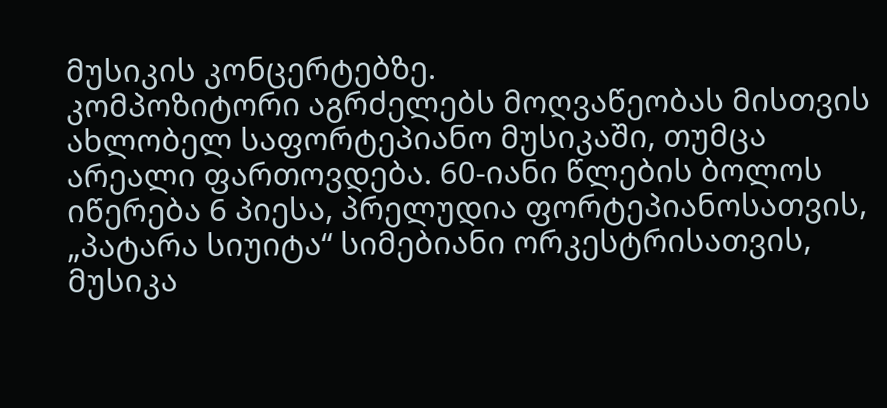მუსიკის კონცერტებზე.
კომპოზიტორი აგრძელებს მოღვაწეობას მისთვის ახლობელ საფორტეპიანო მუსიკაში, თუმცა არეალი ფართოვდება. 60-იანი წლების ბოლოს იწერება 6 პიესა, პრელუდია ფორტეპიანოსათვის, „პატარა სიუიტა“ სიმებიანი ორკესტრისათვის, მუსიკა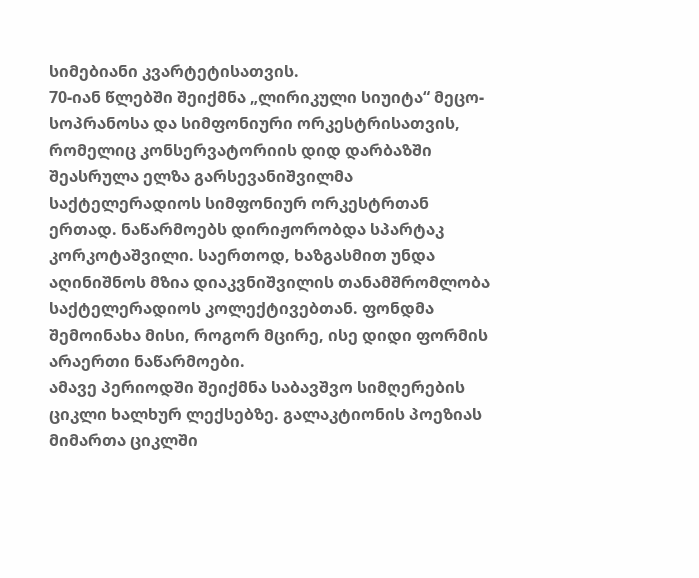სიმებიანი კვარტეტისათვის.
70-იან წლებში შეიქმნა „ლირიკული სიუიტა“ მეცო-სოპრანოსა და სიმფონიური ორკესტრისათვის, რომელიც კონსერვატორიის დიდ დარბაზში შეასრულა ელზა გარსევანიშვილმა საქტელერადიოს სიმფონიურ ორკესტრთან ერთად. ნაწარმოებს დირიჟორობდა სპარტაკ კორკოტაშვილი. საერთოდ, ხაზგასმით უნდა აღინიშნოს მზია დიაკვნიშვილის თანამშრომლობა საქტელერადიოს კოლექტივებთან. ფონდმა შემოინახა მისი, როგორ მცირე, ისე დიდი ფორმის არაერთი ნაწარმოები.
ამავე პერიოდში შეიქმნა საბავშვო სიმღერების ციკლი ხალხურ ლექსებზე. გალაკტიონის პოეზიას მიმართა ციკლში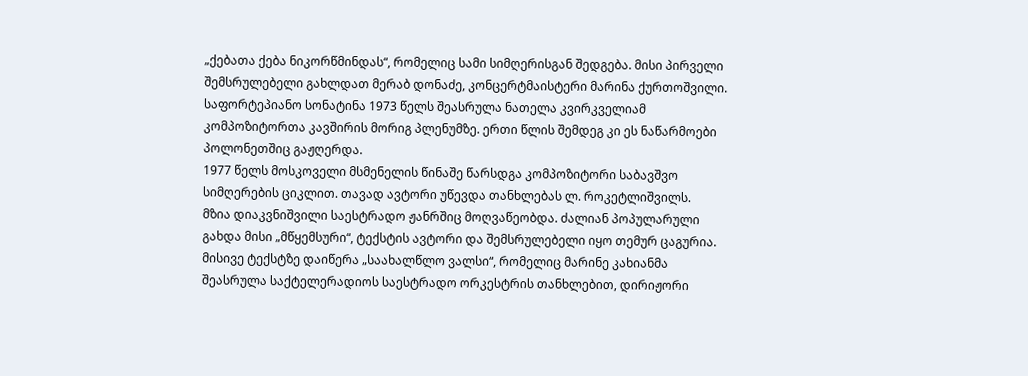„ქებათა ქება ნიკორწმინდას“, რომელიც სამი სიმღერისგან შედგება. მისი პირველი შემსრულებელი გახლდათ მერაბ დონაძე, კონცერტმაისტერი მარინა ქურთოშვილი. საფორტეპიანო სონატინა 1973 წელს შეასრულა ნათელა კვირკველიამ კომპოზიტორთა კავშირის მორიგ პლენუმზე. ერთი წლის შემდეგ კი ეს ნაწარმოები პოლონეთშიც გაჟღერდა.
1977 წელს მოსკოველი მსმენელის წინაშე წარსდგა კომპოზიტორი საბავშვო სიმღერების ციკლით. თავად ავტორი უწევდა თანხლებას ლ. როკეტლიშვილს.
მზია დიაკვნიშვილი საესტრადო ჟანრშიც მოღვაწეობდა. ძალიან პოპულარული გახდა მისი „მწყემსური“, ტექსტის ავტორი და შემსრულებელი იყო თემურ ცაგურია. მისივე ტექსტზე დაიწერა „საახალწლო ვალსი“, რომელიც მარინე კახიანმა შეასრულა საქტელერადიოს საესტრადო ორკესტრის თანხლებით, დირიჟორი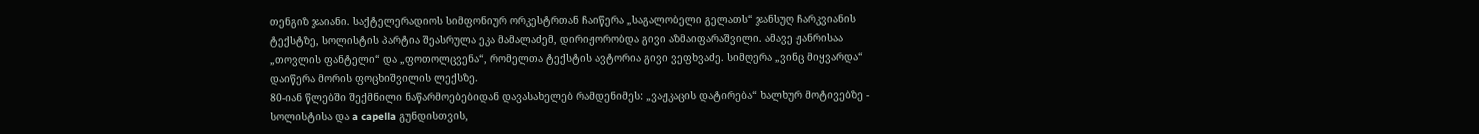თენგიზ ჯაიანი. საქტელერადიოს სიმფონიურ ორკესტრთან ჩაიწერა „საგალობელი გელათს“ ჯანსუღ ჩარკვიანის ტექსტზე, სოლისტის პარტია შეასრულა ეკა მამალაძემ, დირიჟორობდა გივი აზმაიფარაშვილი. ამავე ჟანრისაა „თოვლის ფანტელი“ და „ფოთოლცვენა“, რომელთა ტექსტის ავტორია გივი ვეფხვაძე. სიმღერა „ვინც მიყვარდა“ დაიწერა მორის ფოცხიშვილის ლექსზე.
80-იან წლებში შექმნილი ნაწარმოებებიდან დავასახელებ რამდენიმეს: „ვაჟკაცის დატირება“ ხალხურ მოტივებზე - სოლისტისა და a capella გუნდისთვის,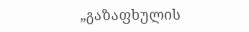„გაზაფხულის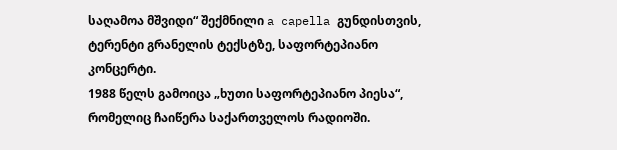საღამოა მშვიდი“ შექმნილი a capella გუნდისთვის, ტერენტი გრანელის ტექსტზე, საფორტეპიანო კონცერტი.
1988 წელს გამოიცა „ხუთი საფორტეპიანო პიესა“, რომელიც ჩაიწერა საქართველოს რადიოში.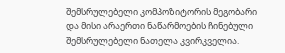შემსრულებელი კომპოზიტორის მეგობარი და მისი არაერთი ნაწარმოების ჩინებული შემსრულებელი ნათელა კვირკველია.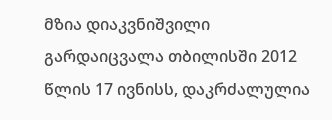მზია დიაკვნიშვილი გარდაიცვალა თბილისში 2012 წლის 17 ივნისს, დაკრძალულია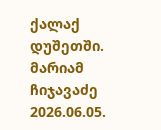ქალაქ დუშეთში.
მარიამ ჩიჯავაძე
2026.06.05.